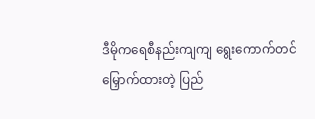ဒီမိုကရေစီနည်းကျကျ ရွေးကောက်တင်မြှောက်ထားတဲ့ ပြည်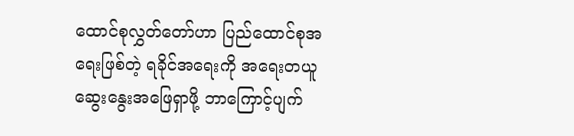ထောင်စုလွှတ်တော်ဟာ ပြည်ထောင်စုအရေးဖြစ်တဲ့ ရခိုင်အရေးကို အရေးတယူ ဆွေးနွေးအဖြေရှာဖို့ ဘာကြောင့်ပျက်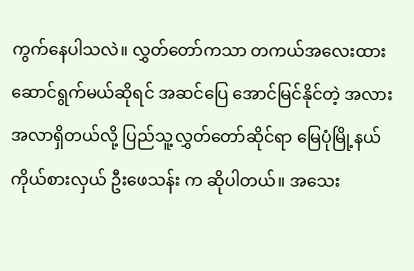ကွက်နေပါသလဲ။ လွှတ်တော်ကသာ တကယ်အလေးထားဆောင်ရွက်မယ်ဆိုရင် အဆင်ပြေ အောင်မြင်နိုင်တဲ့ အလားအလာရှိတယ်လို့ ပြည်သူ့လွှတ်တော်ဆိုင်ရာ မြေပုံမြို့နယ်ကိုယ်စားလှယ် ဦးဖေသန်း က ဆိုပါတယ်။ အသေး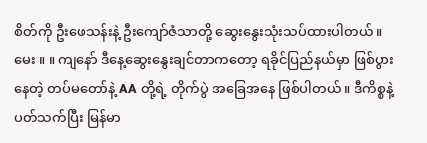စိတ်ကို ဦးဖေသန်းနဲ့ ဦးကျော်ဇံသာတို့ ဆွေးနွေးသုံးသပ်ထားပါတယ်။
မေး ။ ။ ကျနော် ဒီနေ့ဆွေးနွေးချင်တာကတော့ ရခိုင်ပြည်နယ်မှာ ဖြစ်ပွားနေတဲ့ တပ်မတော်နဲ့ AA တို့ရဲ့ တိုက်ပွဲ အခြေအနေ ဖြစ်ပါတယ်။ ဒီကိစ္စနဲ့ ပတ်သက်ပြီး မြန်မာ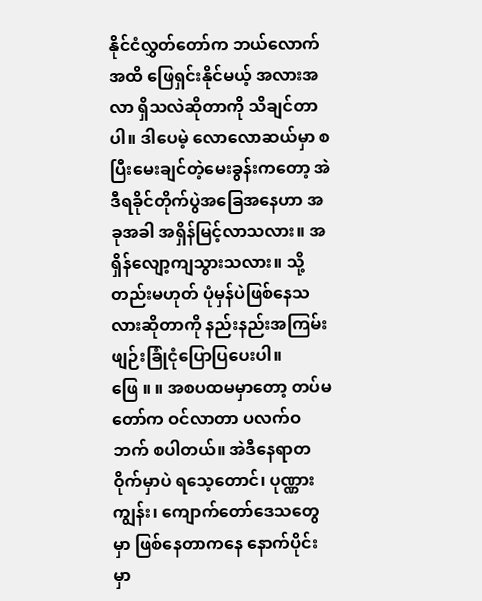နိုင်ငံလွှတ်တော်က ဘယ်လောက်အထိ ဖြေရှင်းနိုင်မယ့် အလားအလာ ရှိသလဲဆိုတာကို သိချင်တာပါ။ ဒါပေမဲ့ လောလောဆယ်မှာ စပြီးမေးချင်တဲ့မေးခွန်းကတော့ အဲဒီရခိုင်တိုက်ပွဲအခြေအနေဟာ အခုအခါ အရှိန်မြင့်လာသလား။ အရှိန်လျော့ကျသွားသလား။ သို့တည်းမဟုတ် ပုံမှန်ပဲဖြစ်နေသလားဆိုတာကို နည်းနည်းအကြမ်းဖျဉ်းခြုံငုံပြောပြပေးပါ။
ဖြေ ။ ။ အစပထမမှာတော့ တပ်မတော်က ဝင်လာတာ ပလက်ဝဘက် စပါတယ်။ အဲဒီနေရာတဝိုက်မှာပဲ ရသေ့တောင်၊ ပုဏ္ဏားကျွန်း၊ ကျောက်တော်ဒေသတွေမှာ ဖြစ်နေတာကနေ နောက်ပိုင်းမှာ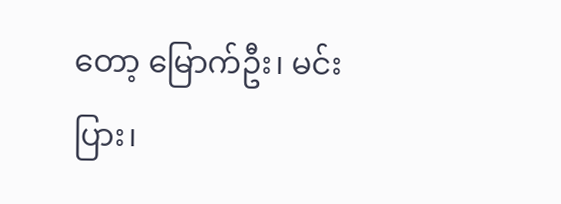တော့ မြောက်ဦး၊ မင်းပြား၊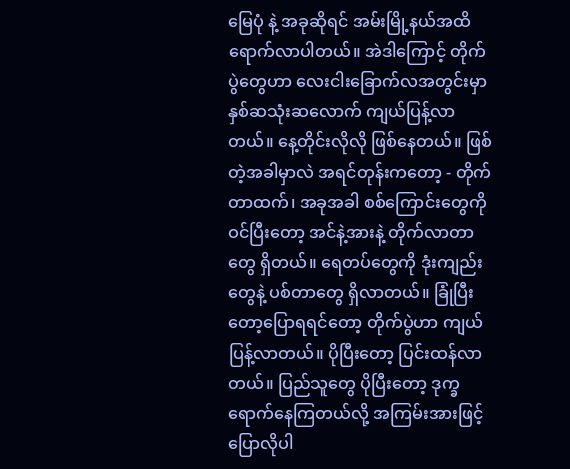မြေပုံ နဲ့ အခုဆိုရင် အမ်းမြို့နယ်အထိ ရောက်လာပါတယ်။ အဲဒါကြောင့် တိုက်ပွဲတွေဟာ လေးငါးခြောက်လအတွင်းမှာ နှစ်ဆသုံးဆလောက် ကျယ်ပြန့်လာတယ်။ နေ့တိုင်းလိုလို ဖြစ်နေတယ်။ ဖြစ်တဲ့အခါမှာလဲ အရင်တုန်းကတော့ - တိုက်တာထက်၊ အခုအခါ စစ်ကြောင်းတွေကို ဝင်ပြီးတော့ အင်နဲ့အားနဲ့ တိုက်လာတာတွေ ရှိတယ်။ ရေတပ်တွေကို ဒုံးကျည်းတွေနဲ့ ပစ်တာတွေ ရှိလာတယ်။ ခြုံပြီးတော့ပြောရရင်တော့ တိုက်ပွဲဟာ ကျယ်ပြန့်လာတယ်။ ပိုပြီးတော့ ပြင်းထန်လာတယ်။ ပြည်သူတွေ ပိုပြီးတော့ ဒုက္ခရောက်နေကြတယ်လို့ အကြမ်းအားဖြင့် ပြောလိုပါ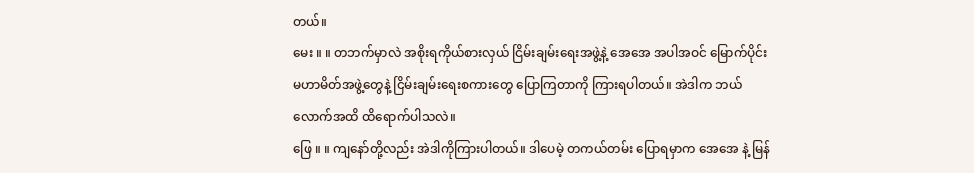တယ်။
မေး ။ ။ တဘက်မှာလဲ အစိုးရကိုယ်စားလှယ် ငြိမ်းချမ်းရေးအဖွဲ့နဲ့ အေအေ အပါအဝင် မြောက်ပိုင်းမဟာမိတ်အဖွဲ့တွေနဲ့ ငြိမ်းချမ်းရေးစကားတွေ ပြောကြတာကို ကြားရပါတယ်။ အဲဒါက ဘယ်လောက်အထိ ထိရောက်ပါသလဲ။
ဖြေ ။ ။ ကျနော်တို့လည်း အဲဒါကိုကြားပါတယ်။ ဒါပေမဲ့ တကယ်တမ်း ပြောရမှာက အေအေ နဲ့ မြန်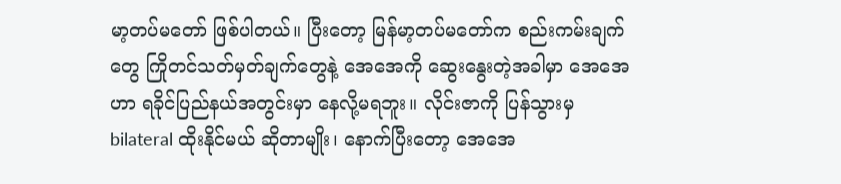မာ့တပ်မတော် ဖြစ်ပါတယ်။ ပြီးတော့ မြန်မာ့တပ်မတော်က စည်းကမ်းချက်တွေ ကြိုတင်သတ်မှတ်ချက်တွေနဲ့ အေအေကို ဆွေးနွေးတဲ့အခါမှာ အေအေဟာ ရခိုင်ပြည်နယ်အတွင်းမှာ နေလို့မရဘူး။ လိုင်းဇာကို ပြန်သွားမှ bilateral ထိုးနိုင်မယ် ဆိုတာမျိုး၊ နောက်ပြီးတော့ အေအေ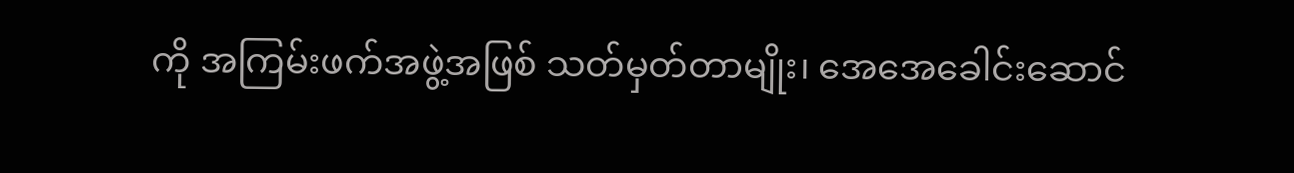ကို အကြမ်းဖက်အဖွဲ့အဖြစ် သတ်မှတ်တာမျိုး၊ အေအေခေါင်းဆောင်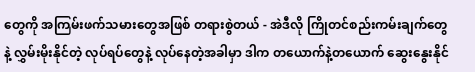တွေကို အကြမ်းဖက်သမားတွေအဖြစ် တရားစွဲတယ် - အဲဒီလို ကြိုတင်စည်းကမ်းချက်တွေနဲ့ လွှမ်းမိုးနိုင်တဲ့ လုပ်ရပ်တွေနဲ့ လုပ်နေတဲ့အခါမှာ ဒါက တယောက်နဲ့တယောက် ဆွေးနွေးနိုင်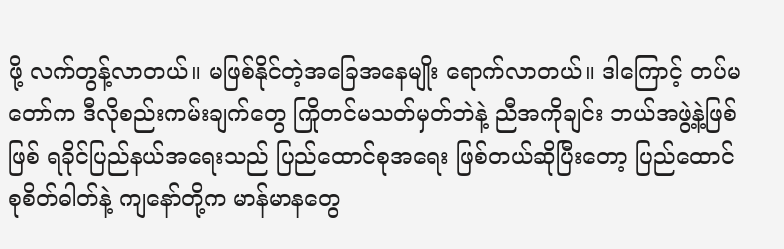ဖို့ လက်တွန့်လာတယ်။ မဖြစ်နိုင်တဲ့အခြေအနေမျိုး ရောက်လာတယ်။ ဒါကြောင့် တပ်မတော်က ဒီလိုစည်းကမ်းချက်တွေ ကြိုတင်မသတ်မှတ်ဘဲနဲ့ ညီအကိုချင်း ဘယ်အဖွဲ့နဲ့ဖြစ်ဖြစ် ရခိုင်ပြည်နယ်အရေးသည် ပြည်ထောင်စုအရေး ဖြစ်တယ်ဆိုပြီးတော့ ပြည်ထောင်စုစိတ်ဓါတ်နဲ့ ကျနော်တို့က မာန်မာနတွေ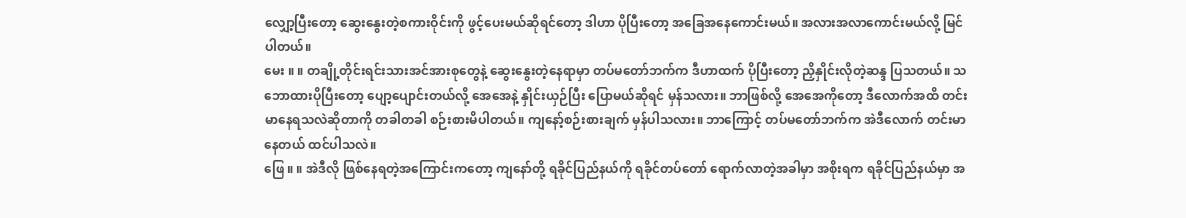လျှော့ပြီးတော့ ဆွေးနွေးတဲ့စကားဝိုင်းကို ဖွင့်ပေးမယ်ဆိုရင်တော့ ဒါဟာ ပိုပြီးတော့ အခြေအနေကောင်းမယ်။ အလားအလာကောင်းမယ်လို့ မြင်ပါတယ်။
မေး ။ ။ တချို့တိုင်းရင်းသားအင်အားစုတွေနဲ့ ဆွေးနွေးတဲ့နေရာမှာ တပ်မတော်ဘက်က ဒီဟာထက် ပိုပြီးတော့ ညှိနှိုင်းလိုတဲ့ဆန္ဒ ပြသတယ်။ သဘောထားပိုပြီးတော့ ပျော့ပျောင်းတယ်လို့ အေအေနဲ့ နှိုင်းယှဉ်ပြီး ပြောမယ်ဆိုရင် မှန်သလား။ ဘာဖြစ်လို့ အေအေကိုတော့ ဒီလောက်အထိ တင်းမာနေရသလဲဆိုတာကို တခါတခါ စဉ်းစားမိပါတယ်။ ကျနော့်စဉ်းစားချက် မှန်ပါသလား။ ဘာကြောင့် တပ်မတော်ဘက်က အဲဒီလောက် တင်းမာနေတယ် ထင်ပါသလဲ။
ဖြေ ။ ။ အဲဒီလို ဖြစ်နေရတဲ့အကြောင်းကတော့ ကျနော်တို့ ရခိုင်ပြည်နယ်ကို ရခိုင်တပ်တော် ရောက်လာတဲ့အခါမှာ အစိုးရက ရခိုင်ပြည်နယ်မှာ အ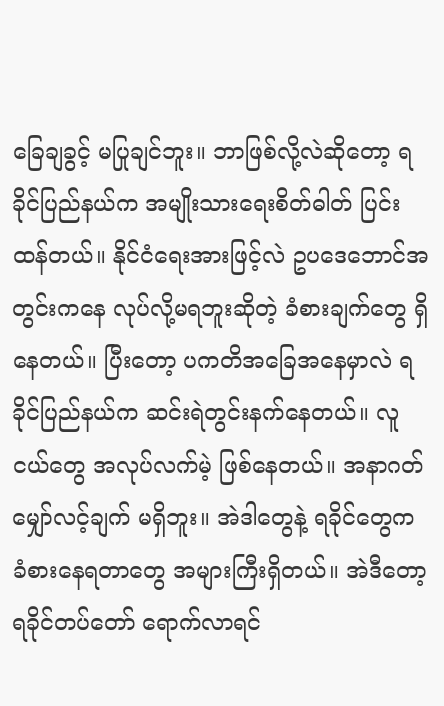ခြေချခွင့် မပြုချင်ဘူး။ ဘာဖြစ်လို့လဲဆိုတော့ ရခိုင်ပြည်နယ်က အမျိုးသားရေးစိတ်ဓါတ် ပြင်းထန်တယ်။ နိုင်ငံရေးအားဖြင့်လဲ ဥပဒေဘောင်အတွင်းကနေ လုပ်လို့မရဘူးဆိုတဲ့ ခံစားချက်တွေ ရှိနေတယ်။ ပြီးတော့ ပကတိအခြေအနေမှာလဲ ရခိုင်ပြည်နယ်က ဆင်းရဲတွင်းနက်နေတယ်။ လူငယ်တွေ အလုပ်လက်မဲ့ ဖြစ်နေတယ်။ အနာဂတ်မျှော်လင့်ချက် မရှိဘူး။ အဲဒါတွေနဲ့ ရခိုင်တွေက ခံစားနေရတာတွေ အများကြီးရှိတယ်။ အဲဒီတော့ ရခိုင်တပ်တော် ရောက်လာရင်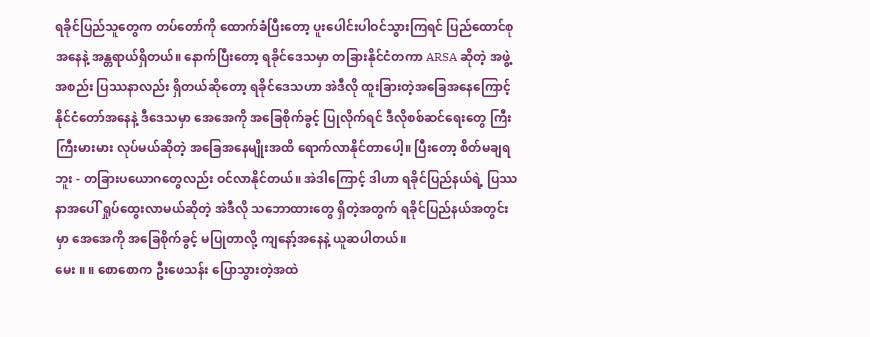ရခိုင်ပြည်သူတွေက တပ်တော်ကို ထောက်ခံပြီးတော့ ပူးပေါင်းပါဝင်သွားကြရင် ပြည်ထောင်စုအနေနဲ့ အန္တရာယ်ရှိတယ်။ နောက်ပြီးတော့ ရခိုင်ဒေသမှာ တခြားနိုင်ငံတကာ ARSA ဆိုတဲ့ အဖွဲ့အစည်း ပြဿနာလည်း ရှိတယ်ဆိုတော့ ရခိုင်ဒေသဟာ အဲဒီလို ထူးခြားတဲ့အခြေအနေကြောင့် နိုင်ငံတော်အနေနဲ့ ဒီဒေသမှာ အေအေကို အခြေစိုက်ခွင့် ပြုလိုက်ရင် ဒီလိုစစ်ဆင်ရေးတွေ ကြီးကြီးမားမား လုပ်မယ်ဆိုတဲ့ အခြေအနေမျိုးအထိ ရောက်လာနိုင်တာပေါ့။ ပြီးတော့ စိတ်မချရဘူး - တခြားပယောဂတွေလည်း ဝင်လာနိုင်တယ်။ အဲဒါကြောင့် ဒါဟာ ရခိုင်ပြည်နယ်ရဲ့ ပြဿနာအပေါ် ရှုပ်ထွေးလာမယ်ဆိုတဲ့ အဲဒီလို သဘောထားတွေ ရှိတဲ့အတွက် ရခိုင်ပြည်နယ်အတွင်းမှာ အေအေကို အခြေစိုက်ခွင့် မပြုတာလို့ ကျနော့်အနေနဲ့ ယူဆပါတယ်။
မေး ။ ။ စောစောက ဦးဖေသန်း ပြောသွားတဲ့အထဲ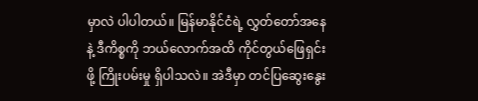မှာလဲ ပါပါတယ်။ မြန်မာနိုင်ငံရဲ့ လွှတ်တော်အနေနဲ့ ဒီကိစ္စကို ဘယ်လောက်အထိ ကိုင်တွယ်ဖြေရှင်းဖို့ ကြိုးပမ်းမှု ရှိပါသလဲ။ အဲဒီမှာ တင်ပြဆွေးနွေး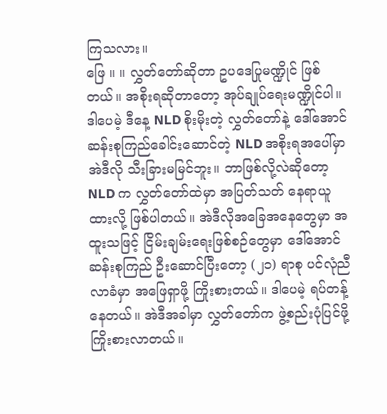ကြသလား။
ဖြေ ။ ။ လွှတ်တော်ဆိုတာ ဥပဒေပြုမဏ္ဍိုင် ဖြစ်တယ်။ အစိုးရဆိုတာတော့ အုပ်ချုပ်ရေးမဏ္ဍိုင်ပါ။ ဒါပေမဲ့ ဒီနေ့ NLD စိုးမိုးတဲ့ လွှတ်တော်နဲ့ ဒေါ်အောင်ဆန်းစုကြည်ခေါင်းဆောင်တဲ့ NLD အစိုးရအပေါ်မှာ အဲဒီလို သီးခြားမမြင်ဘူး။ ဘာဖြစ်လို့လဲဆိုတော့ NLD က လွှတ်တော်ထဲမှာ အပြတ်သတ် နေရာယူထားလို့ ဖြစ်ပါတယ်။ အဲဒီလိုအခြေအနေတွေမှာ အထူးသဖြင့် ငြိမ်းချမ်းရေးဖြစ်စဉ်တွေမှာ ဒေါ်အောင်ဆန်းစုကြည် ဦးဆောင်ပြီးတော့ (၂၁) ရာစု ပင်လုံညီလာခံမှာ အဖြေရှာဖို့ ကြိုးစားတယ်။ ဒါပေမဲ့ ရပ်တန့်နေတယ်။ အဲဒီအခါမှာ လွှတ်တော်က ဖွဲ့စည်းပုံပြင်ဖို့ ကြိုးစားလာတယ်။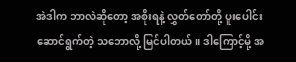အဲဒါက ဘာလဲဆိုတော့ အစိုးရနဲ့ လွှတ်တော်တို့ ပူးပေါင်းဆောင်ရွက်တဲ့ သဘောလို့ မြင်ပါတယ်။ ဒါကြောင့်မို့ အ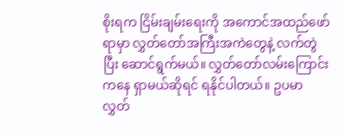စိုးရက ငြိမ်းချမ်းရေးကို အကောင်အထည်ဖော်ရာမှာ လွှတ်တော်အကြီးအကဲတွေနဲ့ လက်တွဲပြီး ဆောင်ရွက်မယ်။ လွှတ်တော်လမ်းကြောင်းကနေ ရှာမယ်ဆိုရင် ရနိုင်ပါတယ်။ ဥပမာ လွှတ်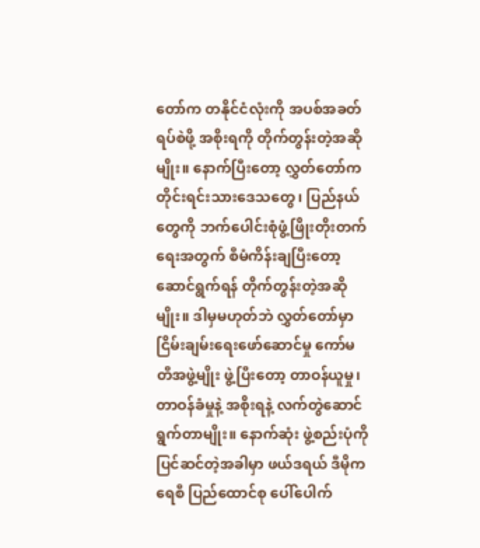တော်က တနိုင်ငံလုံးကို အပစ်အခတ်ရပ်စဲဖို့ အစိုးရကို တိုက်တွန်းတဲ့အဆိုမျိုး။ နောက်ပြီးတော့ လွှတ်တော်က တိုင်းရင်းသားဒေသတွေ၊ ပြည်နယ်တွေကို ဘက်ပေါင်းစုံဖွံ့ဖြိုးတိုးတက်ရေးအတွက် စီမံကိန်းချပြီးတော့ ဆောင်ရွက်ရန် တိုက်တွန်းတဲ့အဆိုမျိုး။ ဒါမှမဟုတ်ဘဲ လွှတ်တော်မှာ ငြိမ်းချမ်းရေးဖော်ဆောင်မှု ကော်မတီအဖွဲ့မျိုး ဖွဲ့ပြီးတော့ တာဝန်ယူမှု၊ တာဝန်ခံမှုနဲ့ အစိုးရနဲ့ လက်တွဲဆောင်ရွက်တာမျိုး။ နောက်ဆုံး ဖွဲ့စည်းပုံကို ပြင်ဆင်တဲ့အခါမှာ ဖယ်ဒရယ် ဒီမိုကရေစီ ပြည်ထောင်စု ပေါ်ပေါက်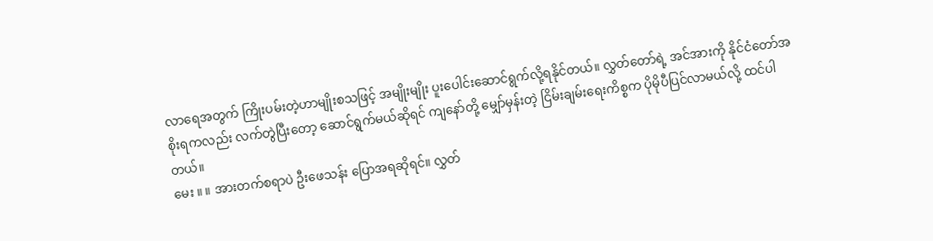လာရေအတွက် ကြိုးပမ်းတဲ့ဟာမျိုးစသဖြင့် အမျိုးမျိုး ပူးပေါင်းဆောင်ရွက်လို့ရနိုင်တယ်။ လွှတ်တော်ရဲ့ အင်အားကို နိုင်ငံတော်အစိုးရကလည်း လက်တွဲပြီးတော့ ဆောင်ရွက်မယ်ဆိုရင် ကျနော်တို့ မျှော်မှန်းတဲ့ ငြိမ်းချမ်းရေးကိစ္စက ပိုမိုပီပြင်လာမယ်လို့ ထင်ပါတယ်။
မေး ။ ။ အားတက်စရာပဲ ဦးဖေသန်း ပြောအရဆိုရင်။ လွှတ်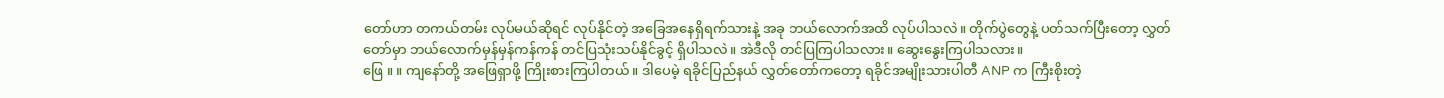တော်ဟာ တကယ်တမ်း လုပ်မယ်ဆိုရင် လုပ်နိုင်တဲ့ အခြေအနေရှိရက်သားနဲ့ အခု ဘယ်လောက်အထိ လုပ်ပါသလဲ။ တိုက်ပွဲတွေနဲ့ ပတ်သက်ပြီးတော့ လွှတ်တော်မှာ ဘယ်လောက်မှန်မှန်ကန်ကန် တင်ပြသုံးသပ်နိုင်ခွင့် ရှိပါသလဲ။ အဲဒီလို တင်ပြကြပါသလား။ ဆွေးနွေးကြပါသလား။
ဖြေ ။ ။ ကျနော်တို့ အဖြေရှာဖို့ ကြိုးစားကြပါတယ်။ ဒါပေမဲ့ ရခိုင်ပြည်နယ် လွှတ်တော်ကတော့ ရခိုင်အမျိုးသားပါတီ ANP က ကြီးစိုးတဲ့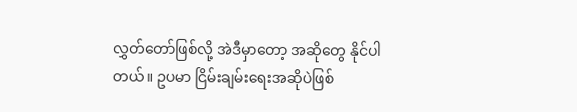လွှတ်တော်ဖြစ်လို့ အဲဒီမှာတော့ အဆိုတွေ နိုင်ပါတယ်။ ဥပမာ ငြိမ်းချမ်းရေးအဆိုပဲဖြစ်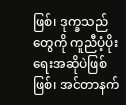ဖြစ်၊ ဒုက္ခသည်တွေကို ကူညီပံ့ပိုးရေးအဆိုပဲဖြစ်ဖြစ်၊ အင်တာနက်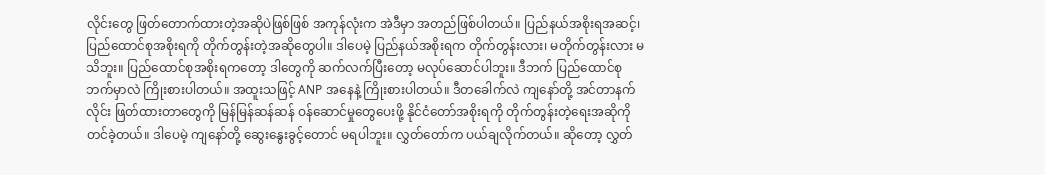လိုင်းတွေ ဖြတ်တောက်ထားတဲ့အဆိုပဲဖြစ်ဖြစ် အကုန်လုံးက အဲဒီမှာ အတည်ဖြစ်ပါတယ်။ ပြည်နယ်အစိုးရအဆင့်၊ ပြည်ထောင်စုအစိုးရကို တိုက်တွန်းတဲ့အဆိုတွေပါ။ ဒါပေမဲ့ ပြည်နယ်အစိုးရက တိုက်တွန်းလား၊ မတိုက်တွန်းလား မသိဘူး။ ပြည်ထောင်စုအစိုးရကတော့ ဒါတွေကို ဆက်လက်ပြီးတော့ မလုပ်ဆောင်ပါဘူး။ ဒီဘက် ပြည်ထောင်စုဘက်မှာလဲ ကြိုးစားပါတယ်။ အထူးသဖြင့် ANP အနေနဲ့ ကြိုးစားပါတယ်။ ဒီတခေါက်လဲ ကျနော်တို့ အင်တာနက်လိုင်း ဖြတ်ထားတာတွေကို မြန်မြန်ဆန်ဆန် ဝန်ဆောင်မှုတွေပေးဖို့ နိုင်ငံတော်အစိုးရကို တိုက်တွန်းတဲ့ရေးအဆိုကို တင်ခဲ့တယ်။ ဒါပေမဲ့ ကျနော်တို့ ဆွေးနွေးခွင့်တောင် မရပါဘူး။ လွှတ်တော်က ပယ်ချလိုက်တယ်။ ဆိုတော့ လွှတ်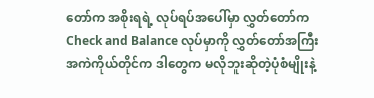တော်က အစိုးရရဲ့ လုပ်ရပ်အပေါ်မှာ လွှတ်တော်က Check and Balance လုပ်မှာကို လွှတ်တော်အကြီးအကဲကိုယ်တိုင်က ဒါတွေက မလိုဘူးဆိုတဲ့ပုံစံမျိုးနဲ့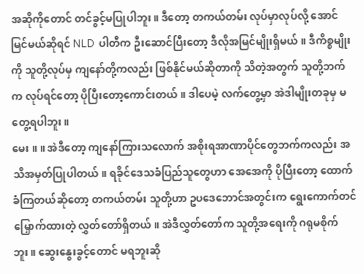အဆိုကိုတောင် တင်ခွင့်မပြုပါဘူး။ ဒီတော့ တကယ်တမ်း လုပ်မှာလုပ်လို့ အောင်မြင်မယ်ဆိုရင် NLD ပါတီက ဦးဆောင်ပြီးတော့ ဒီလိုအမြင်မျိုးရှိမယ်။ ဒီကိစ္စမျိုးကို သူတို့လုပ်မှ ကျနော်တို့ကလည်း ဖြစ်နိုင်မယ်ဆိုတာကို သိတဲ့အတွက် သူတို့ဘက်က လုပ်ရင်တော့ ပိုပြီးတော့ကောင်းတယ်။ ဒါပေမဲ့ လက်တွေ့မှာ အဲဒါမျိုးတခုမှ မတွေ့ရပါဘူး။
မေး ။ ။ အဲဒီတော့ ကျနော်ကြားသလောက် အစိုးရအာဏာပိုင်တွေဘက်ကလည်း အသိအမှတ်ပြုပါတယ်။ ရခိုင်ဒေသခံပြည်သူတွေဟာ အေအေကို ပိုပြီးတော့ ထောက်ခံကြတယ်ဆိုတော့ တကယ်တမ်း သူတို့ဟာ ဥပဒေဘောင်အတွင်းက ရွေးကောက်တင်မြှောက်ထားတဲ့ လွှတ်တော်ရှိတယ်။ အဲဒီလွှတ်တော်က သူတို့အရေးကို ဂရုမစိုက်ဘူး။ ဆွေးနွေးခွင့်တောင် မရဘူးဆို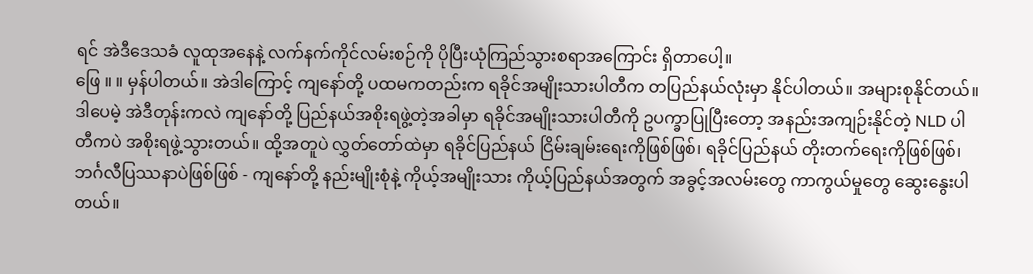ရင် အဲဒီဒေသခံ လူထုအနေနဲ့ လက်နက်ကိုင်လမ်းစဉ်ကို ပိုပြီးယုံကြည်သွားစရာအကြောင်း ရှိတာပေါ့။
ဖြေ ။ ။ မှန်ပါတယ်။ အဲဒါကြောင့် ကျနော်တို့ ပထမကတည်းက ရခိုင်အမျိုးသားပါတီက တပြည်နယ်လုံးမှာ နိုင်ပါတယ်။ အများစုနိုင်တယ်။ ဒါပေမဲ့ အဲဒီတုန်းကလဲ ကျနော်တို့ ပြည်နယ်အစိုးရဖွဲ့တဲ့အခါမှာ ရခိုင်အမျိုးသားပါတီကို ဥပက္ခာပြုပြီးတော့ အနည်းအကျဉ်းနိုင်တဲ့ NLD ပါတီကပဲ အစိုးရဖွဲ့သွားတယ်။ ထို့အတူပဲ လွှတ်တော်ထဲမှာ ရခိုင်ပြည်နယ် ငြိမ်းချမ်းရေးကိုဖြစ်ဖြစ်၊ ရခိုင်ပြည်နယ် တိုးတက်ရေးကိုဖြစ်ဖြစ်၊ ဘင်္ဂလီပြဿနာပဲဖြစ်ဖြစ် - ကျနော်တို့ နည်းမျိုးစုံနဲ့ ကိုယ့်အမျိုးသား ကိုယ့်ပြည်နယ်အတွက် အခွင့်အလမ်းတွေ ကာကွယ်မှုတွေ ဆွေးနွေးပါတယ်။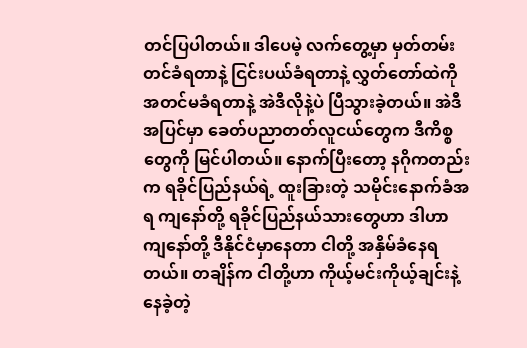တင်ပြပါတယ်။ ဒါပေမဲ့ လက်တွေ့မှာ မှတ်တမ်းတင်ခံရတာနဲ့ ငြင်းပယ်ခံရတာနဲ့ လွှတ်တော်ထဲကို အတင်မခံရတာနဲ့ အဲဒီလိုနဲ့ပဲ ပြီသွားခဲ့တယ်။ အဲဒီအပြင်မှာ ခေတ်ပညာတတ်လူငယ်တွေက ဒီကိစ္စတွေကို မြင်ပါတယ်။ နောက်ပြီးတော့ နဂိုကတည်းက ရခိုင်ပြည်နယ်ရဲ့ ထူးခြားတဲ့ သမိုင်းနောက်ခံအရ ကျနော်တို့ ရခိုင်ပြည်နယ်သားတွေဟာ ဒါဟာ ကျနော်တို့ ဒီနိုင်ငံမှာနေတာ ငါတို့ အနှိမ်ခံနေရတယ်။ တချိန်က ငါတို့ဟာ ကိုယ့်မင်းကိုယ့်ချင်းနဲ့ နေခဲ့တဲ့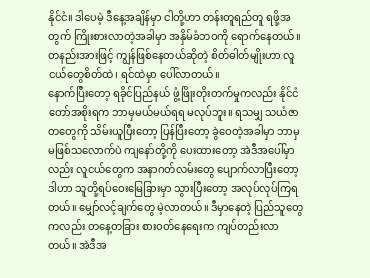နိုင်ငံ။ ဒါပေမဲ့ ဒီနေ့အချိန်မှာ ငါတို့ဟာ တန်းတူရည်တူ ရဖို့အတွက် ကြိုးစားလာတဲ့အခါမှာ အနှိမ်ခံဘဝကို ရောက်နေတယ်။ တနည်းအားဖြင့် ကျွန်ဖြစ်နေတယ်ဆိုတဲ့ စိတ်ဓါတ်မျိုးဟာ လူငယ်တွေစိတ်ထဲ၊ ရင်ထဲမှာ ပေါ်လာတယ်။
နောက်ပြီးတော့ ရခိုင်ပြည်နယ် ဖွံ့ဖြိုးတိုးတက်မှုကလည်း နိုင်ငံတော်အစိုးရက ဘာမှမယ်မယ်ရရ မလုပ်ဘူး။ ရသမျှ သယံဇာတတွေကို သိမ်းယူပြီးတော့ ပြန်ပြီးတော့ ခွဲဝေတဲ့အခါမှာ ဘာမှမဖြစ်သလောက်ပဲ ကျနော်တို့ကို ပေးထားတော့ အဲဒီအပေါ်မှာလည်း လူငယ်တွေက အနာဂတ်လမ်းတွေ ပျောက်လာပြီးတော့ ဒါဟာ သူတို့ရပ်ဝေးမြေခြားမှာ သွားပြီးတော့ အလုပ်လုပ်ကြရတယ်။ မျှော်လင့်ချက်တွေ မဲ့လာတယ်။ ဒီမှာနေတဲ့ ပြည်သူတွေကလည်း တနေ့တခြား စားဝတ်နေရေးက ကျပ်တည်းလာတယ်။ အဲဒီအ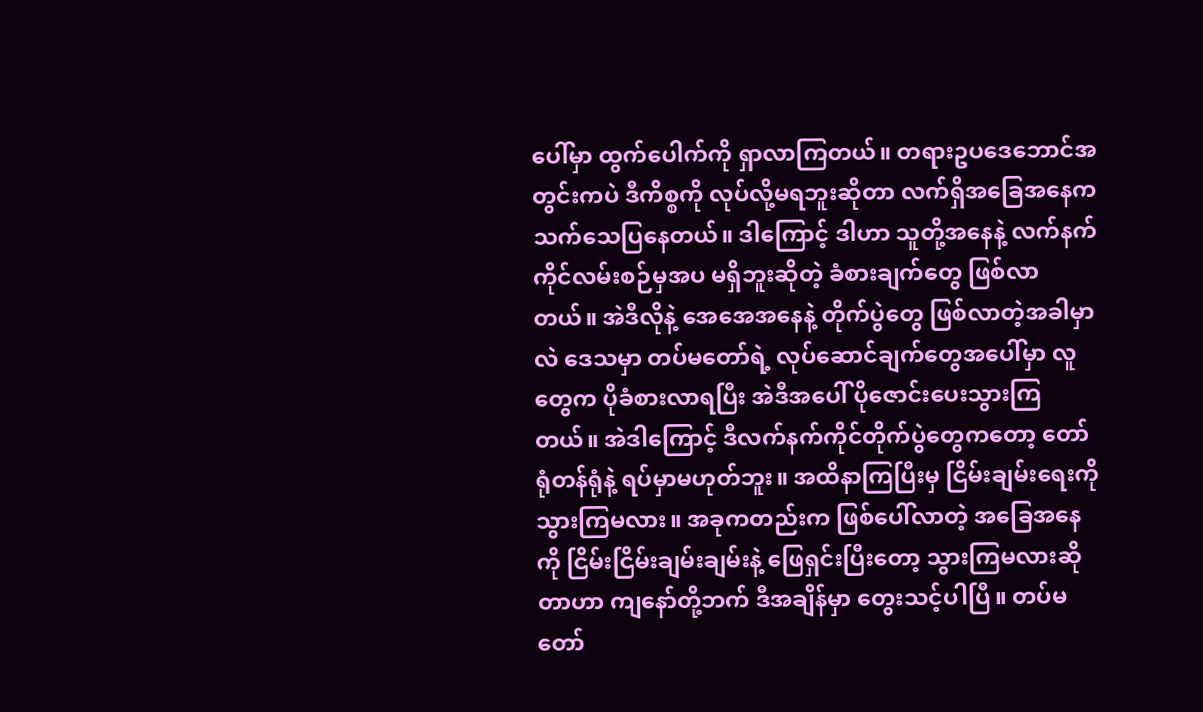ပေါ်မှာ ထွက်ပေါက်ကို ရှာလာကြတယ်။ တရားဥပဒေဘောင်အတွင်းကပဲ ဒီကိစ္စကို လုပ်လို့မရဘူးဆိုတာ လက်ရှိအခြေအနေက သက်သေပြနေတယ်။ ဒါကြောင့် ဒါဟာ သူတို့အနေနဲ့ လက်နက်ကိုင်လမ်းစဉ်မှအပ မရှိဘူးဆိုတဲ့ ခံစားချက်တွေ ဖြစ်လာတယ်။ အဲဒီလိုနဲ့ အေအေအနေနဲ့ တိုက်ပွဲတွေ ဖြစ်လာတဲ့အခါမှာလဲ ဒေသမှာ တပ်မတော်ရဲ့ လုပ်ဆောင်ချက်တွေအပေါ်မှာ လူတွေက ပိုခံစားလာရပြီး အဲဒီအပေါ် ပိုဇောင်းပေးသွားကြတယ်။ အဲဒါကြောင့် ဒီလက်နက်ကိုင်တိုက်ပွဲတွေကတော့ တော်ရုံတန်ရုံနဲ့ ရပ်မှာမဟုတ်ဘူး။ အထိနာကြပြီးမှ ငြိမ်းချမ်းရေးကို သွားကြမလား။ အခုကတည်းက ဖြစ်ပေါ်လာတဲ့ အခြေအနေကို ငြိမ်းငြိမ်းချမ်းချမ်းနဲ့ ဖြေရှင်းပြီးတော့ သွားကြမလားဆိုတာဟာ ကျနော်တို့ဘက် ဒီအချိန်မှာ တွေးသင့်ပါပြီ။ တပ်မတော်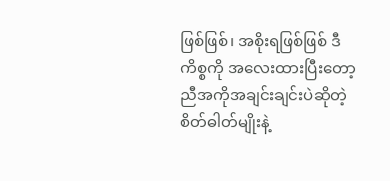ဖြစ်ဖြစ်၊ အစိုးရဖြစ်ဖြစ် ဒီကိစ္စကို အလေးထားပြီးတော့ ညီအကိုအချင်းချင်းပဲဆိုတဲ့ စိတ်ဓါတ်မျိုးနဲ့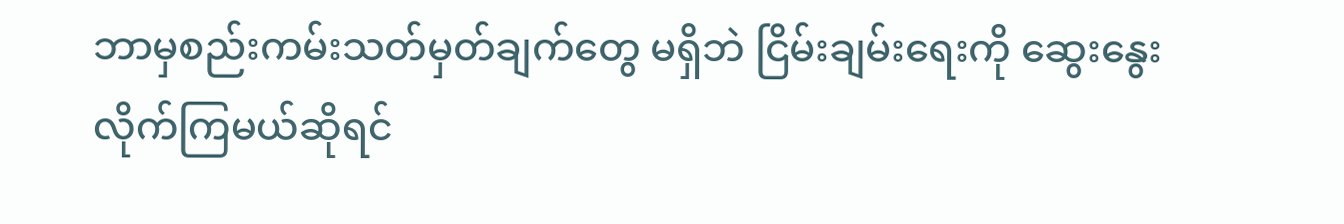ဘာမှစည်းကမ်းသတ်မှတ်ချက်တွေ မရှိဘဲ ငြိမ်းချမ်းရေးကို ဆွေးနွေးလိုက်ကြမယ်ဆိုရင်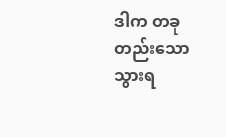ဒါက တခုတည်းသော သွားရ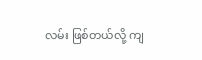လမ်း ဖြစ်တယ်လို့ ကျ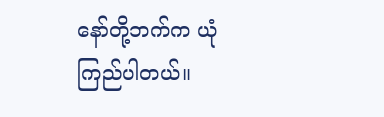နော်တို့ဘက်က ယုံကြည်ပါတယ်။